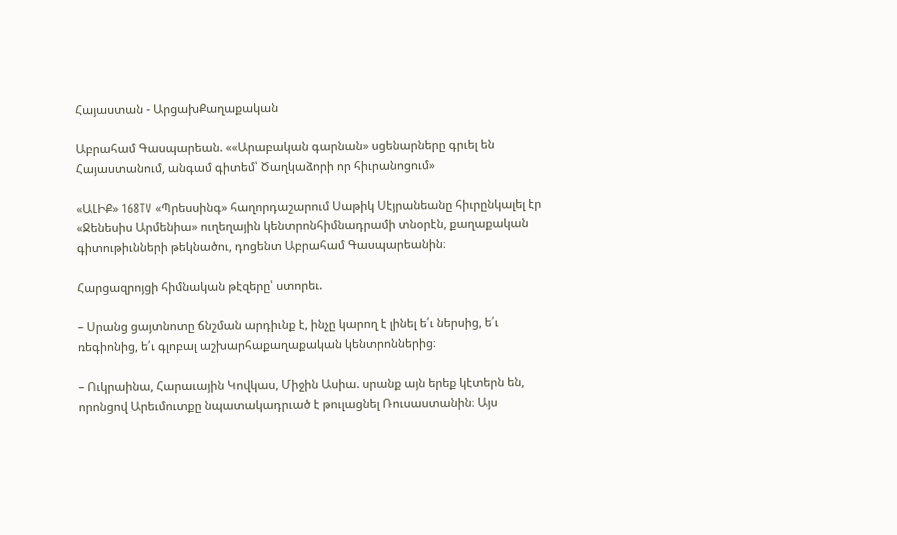Հայաստան - ԱրցախՔաղաքական

Աբրահամ Գասպարեան. ««Արաբական գարնան» սցենարները գրւել են Հայաստանում, անգամ գիտեմ՝ Ծաղկաձորի որ հիւրանոցում»

«ԱԼԻՔ» 168TV «Պրեսսինգ» հաղորդաշարում Սաթիկ Սէյրանեանը հիւրընկալել էր «Ջենեսիս Արմենիա» ուղեղային կենտրոնհիմնադրամի տնօրէն, քաղաքական գիտութիւնների թեկնածու, դոցենտ Աբրահամ Գասպարեանին։

Հարցազրոյցի հիմնական թէզերը՝ ստորեւ.

– Սրանց ցայտնոտը ճնշման արդիւնք է, ինչը կարող է լինել ե՛ւ ներսից, ե՛ւ ռեգիոնից, ե՛ւ գլոբալ աշխարհաքաղաքական կենտրոններից։

– Ուկրաինա, Հարաւային Կովկաս, Միջին Ասիա. սրանք այն երեք կէտերն են, որոնցով Արեւմուտքը նպատակադրւած է թուլացնել Ռուսաստանին։ Այս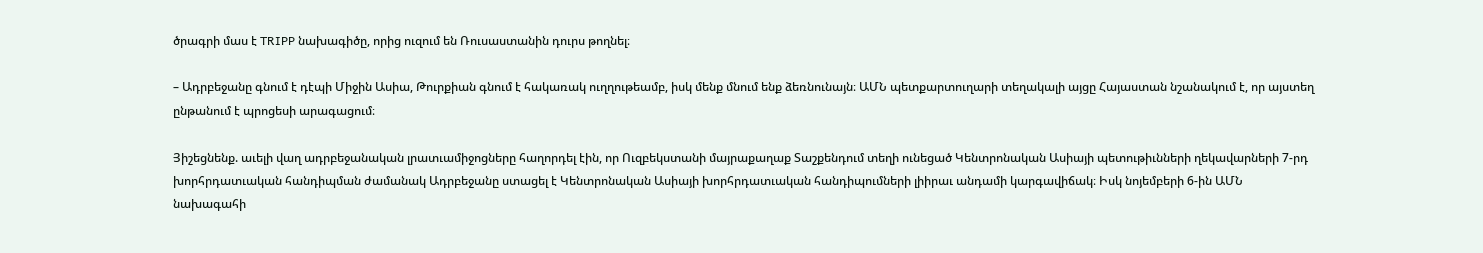ծրագրի մաս է TRIPP նախագիծը, որից ուզում են Ռուսաստանին դուրս թողնել։

– Ադրբեջանը գնում է դէպի Միջին Ասիա, Թուրքիան գնում է հակառակ ուղղութեամբ, իսկ մենք մնում ենք ձեռնունայն։ ԱՄՆ պետքարտուղարի տեղակալի այցը Հայաստան նշանակում է, որ այստեղ ընթանում է պրոցեսի արագացում։

Յիշեցնենք. աւելի վաղ ադրբեջանական լրատւամիջոցները հաղորդել էին, որ Ուզբեկստանի մայրաքաղաք Տաշքենդում տեղի ունեցած Կենտրոնական Ասիայի պետութիւնների ղեկավարների 7-րդ խորհրդատւական հանդիպման ժամանակ Ադրբեջանը ստացել է Կենտրոնական Ասիայի խորհրդատւական հանդիպումների լիիրաւ անդամի կարգավիճակ։ Իսկ նոյեմբերի 6-ին ԱՄՆ նախագահի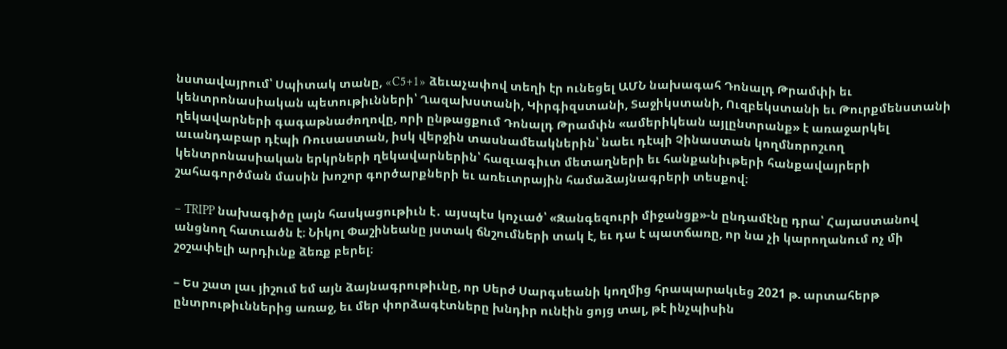նստավայրում՝ Սպիտակ տանը, «C5+1» ձեւաչափով տեղի էր ունեցել ԱՄՆ նախագահ Դոնալդ Թրամփի եւ կենտրոնասիական պետութիւնների՝ Ղազախստանի, Կիրգիզստանի, Տաջիկստանի, Ուզբեկստանի եւ Թուրքմենստանի ղեկավարների գագաթնաժողովը, որի ընթացքում Դոնալդ Թրամփն «ամերիկեան այլընտրանք» է առաջարկել աւանդաբար դէպի Ռուսաստան, իսկ վերջին տասնամեակներին՝ նաեւ դէպի Չինաստան կողմնորոշւող կենտրոնասիական երկրների ղեկավարներին՝ հազւագիւտ մետաղների եւ հանքանիւթերի հանքավայրերի շահագործման մասին խոշոր գործարքների եւ առեւտրային համաձայնագրերի տեսքով։

– TRIPP նախագիծը լայն հասկացութիւն է․ այսպէս կոչւած՝ «Զանգեզուրի միջանցք»-ն ընդամէնը դրա՝ Հայաստանով անցնող հատւածն է։ Նիկոլ Փաշինեանը յստակ ճնշումների տակ է, եւ դա է պատճառը, որ նա չի կարողանում ոչ մի շօշափելի արդիւնք ձեռք բերել։

– Ես շատ լաւ յիշում եմ այն ձայնագրութիւնը, որ Սերժ Սարգսեանի կողմից հրապարակւեց 2021 թ. արտահերթ ընտրութիւններից առաջ, եւ մեր փորձագէտները խնդիր ունէին ցոյց տալ, թէ ինչպիսին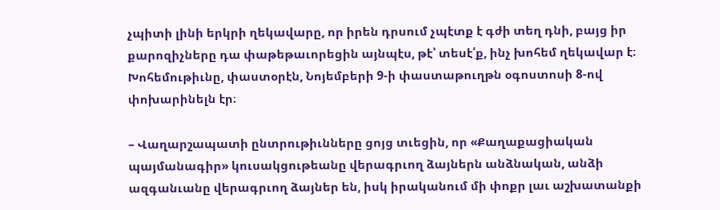չպիտի լինի երկրի ղեկավարը, որ իրեն դրսում չպէտք է գժի տեղ դնի, բայց իր քարոզիչները դա փաթեթաւորեցին այնպէս, թէ՝ տեսէ՛ք, ինչ խոհեմ ղեկավար է։ Խոհեմութիւնը, փաստօրէն, Նոյեմբերի 9-ի փաստաթուղթն օգոստոսի 8-ով փոխարինելն էր։

– Վաղարշապատի ընտրութիւնները ցոյց տւեցին, որ «Քաղաքացիական պայմանագիր» կուսակցութեանը վերագրւող ձայներն անձնական, անձի ազգանւանը վերագրւող ձայներ են, իսկ իրականում մի փոքր լաւ աշխատանքի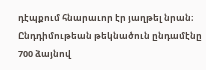դէպքում հնարաւոր էր յաղթել նրան։ Ընդդիմութեան թեկնածուն ընդամէնը 700 ձայնով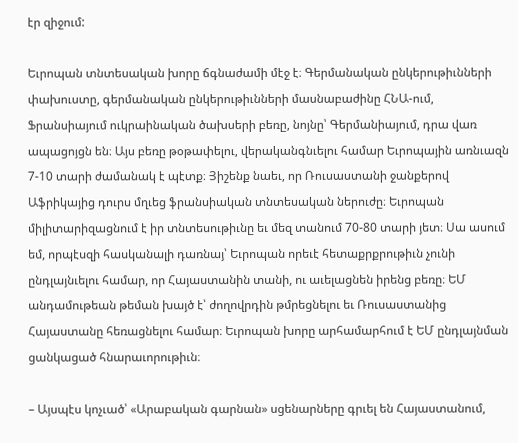էր զիջում:

Եւրոպան տնտեսական խորը ճգնաժամի մէջ է։ Գերմանական ընկերութիւնների փախուստը, գերմանական ընկերութիւնների մասնաբաժինը ՀՆԱ-ում, Ֆրանսիայում ուկրաինական ծախսերի բեռը, նոյնը՝ Գերմանիայում, դրա վառ ապացոյցն են։ Այս բեռը թօթափելու, վերականգնւելու համար Եւրոպային առնւազն 7-10 տարի ժամանակ է պէտք։ Յիշենք նաեւ, որ Ռուսաստանի ջանքերով Աֆրիկայից դուրս մղւեց ֆրանսիական տնտեսական ներուժը։ Եւրոպան միլիտարիզացնում է իր տնտեսութիւնը եւ մեզ տանում 70-80 տարի յետ։ Սա ասում եմ, որպէսզի հասկանալի դառնայ՝ Եւրոպան որեւէ հետաքրքրութիւն չունի ընդլայնւելու համար, որ Հայաստանին տանի, ու աւելացնեն իրենց բեռը։ ԵՄ անդամութեան թեման խայծ է՝ ժողովրդին թմրեցնելու եւ Ռուսաստանից Հայաստանը հեռացնելու համար։ Եւրոպան խորը արհամարհում է ԵՄ ընդլայնման ցանկացած հնարաւորութիւն։

– Այսպէս կոչւած՝ «Արաբական գարնան» սցենարները գրւել են Հայաստանում,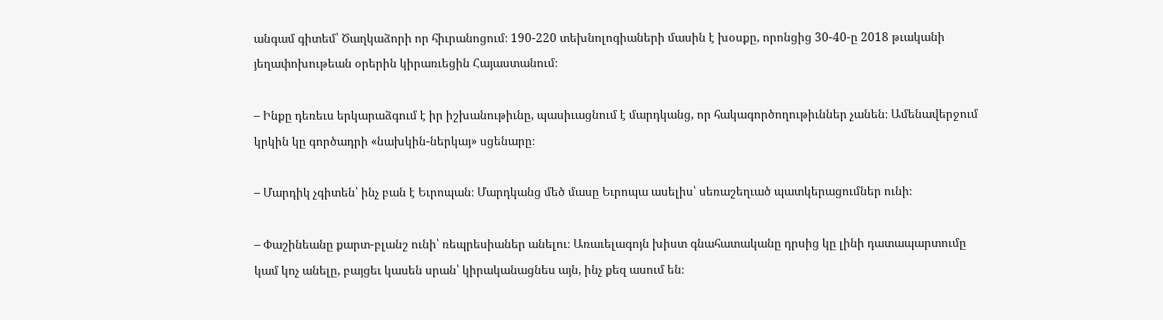անգամ գիտեմ՝ Ծաղկաձորի որ հիւրանոցում։ 190-220 տեխնոլոգիաների մասին է խօսքը, որոնցից 30-40-ը 2018 թւականի յեղափոխութեան օրերին կիրառւեցին Հայաստանում։

– Ինքը դեռեւս երկարաձգում է իր իշխանութիւնը, պասիւացնում է մարդկանց, որ հակագործողութիւններ չանեն։ Ամենավերջում կրկին կը գործադրի «նախկին-ներկայ» սցենարը։

– Մարդիկ չգիտեն՝ ինչ բան է Եւրոպան։ Մարդկանց մեծ մասը Եւրոպա ասելիս՝ սեռաշեղւած պատկերացումներ ունի։

– Փաշինեանը քարտ-բլանշ ունի՝ ռեպրեսիաներ անելու։ Առաւելագոյն խիստ գնահատականը դրսից կը լինի դատապարտումը կամ կոչ անելը, բայցեւ կասեն սրան՝ կիրականացնես այն, ինչ քեզ ասում են։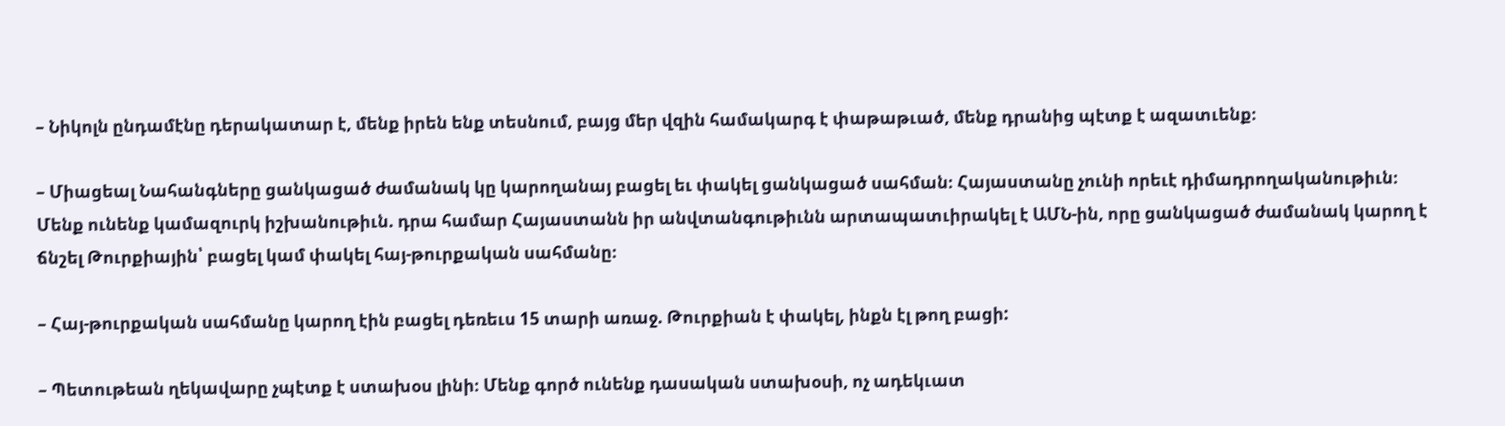– Նիկոլն ընդամէնը դերակատար է, մենք իրեն ենք տեսնում, բայց մեր վզին համակարգ է փաթաթւած, մենք դրանից պէտք է ազատւենք։

– Միացեալ Նահանգները ցանկացած ժամանակ կը կարողանայ բացել եւ փակել ցանկացած սահման։ Հայաստանը չունի որեւէ դիմադրողականութիւն։ Մենք ունենք կամազուրկ իշխանութիւն. դրա համար Հայաստանն իր անվտանգութիւնն արտապատւիրակել է ԱՄՆ-ին, որը ցանկացած ժամանակ կարող է ճնշել Թուրքիային՝ բացել կամ փակել հայ-թուրքական սահմանը։

– Հայ-թուրքական սահմանը կարող էին բացել դեռեւս 15 տարի առաջ. Թուրքիան է փակել, ինքն էլ թող բացի:

– Պետութեան ղեկավարը չպէտք է ստախօս լինի։ Մենք գործ ունենք դասական ստախօսի, ոչ ադեկւատ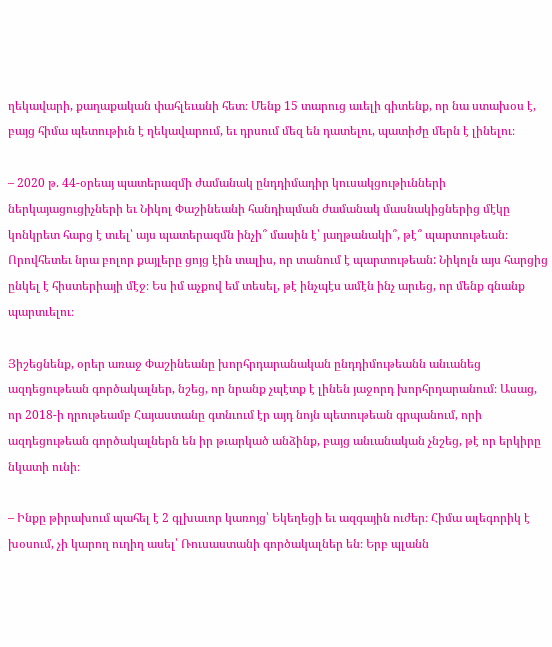ղեկավարի, քաղաքական փահլեւանի հետ։ Մենք 15 տարուց աւելի գիտենք, որ նա ստախօս է, բայց հիմա պետութիւն է ղեկավարում, եւ դրսում մեզ են դատելու, պատիժը մերն է լինելու։

– 2020 թ. 44-օրեայ պատերազմի ժամանակ ընդդիմադիր կուսակցութիւնների ներկայացուցիչների եւ Նիկոլ Փաշինեանի հանդիպման ժամանակ մասնակիցներից մէկը կոնկրետ հարց է տւել՝ այս պատերազմն ինչի՞ մասին է՝ յաղթանակի՞, թէ՞ պարտութեան։ Որովհետեւ նրա բոլոր քայլերը ցոյց էին տալիս, որ տանում է պարտութեան: Նիկոլն այս հարցից ընկել է հիստերիայի մէջ։ Ես իմ աչքով եմ տեսել, թէ ինչպէս ամէն ինչ արւեց, որ մենք գնանք պարտւելու։

Յիշեցնենք, օրեր առաջ Փաշինեանը խորհրդարանական ընդդիմութեանն անւանեց ազդեցութեան գործակալներ, նշեց, որ նրանք չպէտք է լինեն յաջորդ խորհրդարանում։ Ասաց, որ 2018-ի դրութեամբ Հայաստանը գտնւում էր այդ նոյն պետութեան գրպանում, որի ազդեցութեան գործակալներն են իր թւարկած անձինք, բայց անւանական չնշեց, թէ որ երկիրը նկատի ունի։

– Ինքը թիրախում պահել է 2 գլխաւոր կառոյց՝ Եկեղեցի եւ ազգային ուժեր։ Հիմա ալեգորիկ է խօսում, չի կարող ուղիղ ասել՝ Ռուսաստանի գործակալներ են։ Երբ պլանն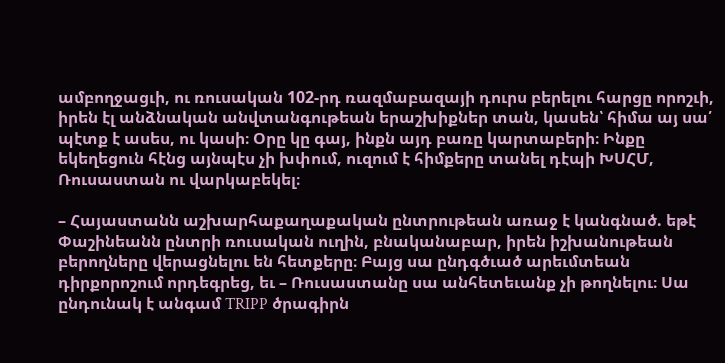ամբողջացւի, ու ռուսական 102-րդ ռազմաբազայի դուրս բերելու հարցը որոշւի, իրեն էլ անձնական անվտանգութեան երաշխիքներ տան, կասեն՝ հիմա այ սա՛ պէտք է ասես, ու կասի։ Օրը կը գայ, ինքն այդ բառը կարտաբերի։ Ինքը եկեղեցուն հէնց այնպէս չի խփում, ուզում է հիմքերը տանել դէպի ԽՍՀՄ, Ռուսաստան ու վարկաբեկել։

– Հայաստանն աշխարհաքաղաքական ընտրութեան առաջ է կանգնած. եթէ Փաշինեանն ընտրի ռուսական ուղին, բնականաբար, իրեն իշխանութեան բերողները վերացնելու են հետքերը։ Բայց սա ընդգծւած արեւմտեան դիրքորոշում որդեգրեց, եւ – Ռուսաստանը սա անհետեւանք չի թողնելու։ Սա ընդունակ է անգամ TRIPP ծրագիրն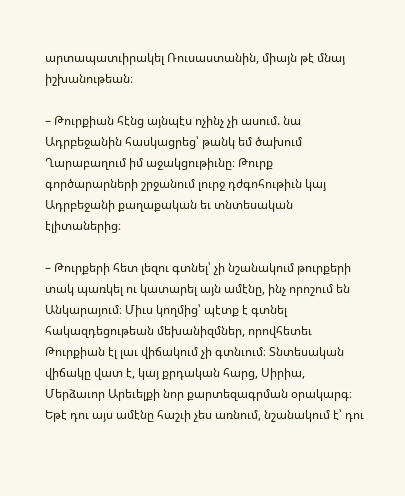արտապատւիրակել Ռուսաստանին, միայն թէ մնայ իշխանութեան։

– Թուրքիան հէնց այնպէս ոչինչ չի ասում. նա Ադրբեջանին հասկացրեց՝ թանկ եմ ծախում Ղարաբաղում իմ աջակցութիւնը։ Թուրք գործարարների շրջանում լուրջ դժգոհութիւն կայ Ադրբեջանի քաղաքական եւ տնտեսական էլիտաներից։

– Թուրքերի հետ լեզու գտնել՝ չի նշանակում թուրքերի տակ պառկել ու կատարել այն ամէնը, ինչ որոշում են Անկարայում։ Միւս կողմից՝ պէտք է գտնել հակազդեցութեան մեխանիզմներ, որովհետեւ Թուրքիան էլ լաւ վիճակում չի գտնւում։ Տնտեսական վիճակը վատ է, կայ քրդական հարց, Սիրիա, Մերձաւոր Արեւելքի նոր քարտեզագրման օրակարգ։ Եթէ դու այս ամէնը հաշւի չես առնում, նշանակում է՝ դու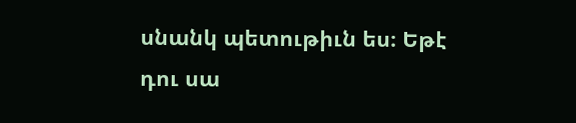սնանկ պետութիւն ես։ Եթէ դու սա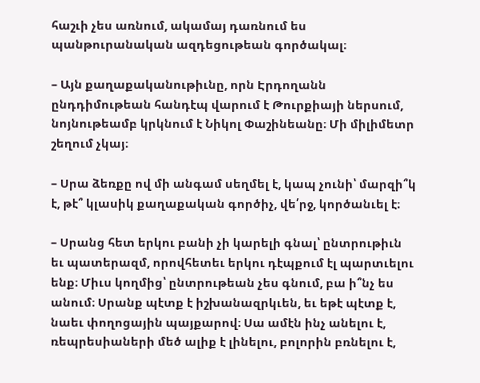հաշւի չես առնում, ակամայ դառնում ես պանթուրանական ազդեցութեան գործակալ։

– Այն քաղաքականութիւնը, որն Էրդողանն ընդդիմութեան հանդէպ վարում է Թուրքիայի ներսում, նոյնութեամբ կրկնում է Նիկոլ Փաշինեանը։ Մի միլիմետր շեղում չկայ։

– Սրա ձեռքը ով մի անգամ սեղմել է, կապ չունի՝ մարզի՞կ է, թէ՞ կլասիկ քաղաքական գործիչ, վե՛րջ, կործանւել է։

– Սրանց հետ երկու բանի չի կարելի գնալ՝ ընտրութիւն եւ պատերազմ, որովհետեւ երկու դէպքում էլ պարտւելու ենք։ Միւս կողմից՝ ընտրութեան չես գնում, բա ի՞նչ ես անում։ Սրանք պէտք է իշխանազրկւեն, եւ եթէ պէտք է, նաեւ փողոցային պայքարով։ Սա ամէն ինչ անելու է, ռեպրեսիաների մեծ ալիք է լինելու, բոլորին բռնելու է,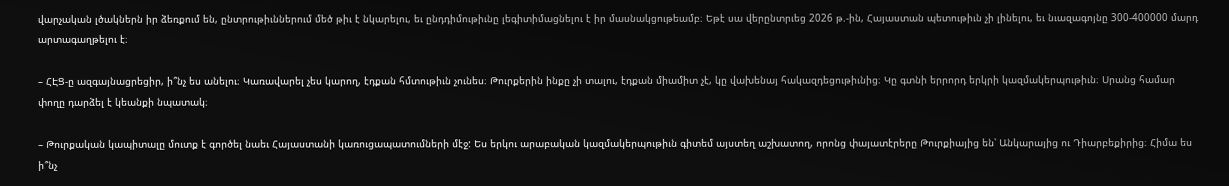վարչական լծակներն իր ձեռքում են, ընտրութիւններում մեծ թիւ է նկարելու, եւ ընդդիմութիւնը լեգիտիմացնելու է իր մասնակցութեամբ։ Եթէ սա վերընտրւեց 2026 թ.-ին, Հայաստան պետութիւն չի լինելու, եւ նւազագոյնը 300-400000 մարդ արտագաղթելու է։

– ՀԷՑ-ը ազգայնացրեցիր, ի՞նչ ես անելու։ Կառավարել չես կարող, էդքան հմտութիւն չունես։ Թուրքերին ինքը չի տալու, էդքան միամիտ չէ, կը վախենայ հակազդեցութիւնից։ Կը գտնի երրորդ երկրի կազմակերպութիւն։ Սրանց համար փողը դարձել է կեանքի նպատակ։

– Թուրքական կապիտալը մուտք է գործել նաեւ Հայաստանի կառուցապատումների մէջ: Ես երկու արաբական կազմակերպութիւն գիտեմ այստեղ աշխատող, որոնց փայատէրերը Թուրքիայից են՝ Անկարայից ու Դիարբեքիրից։ Հիմա ես ի՞նչ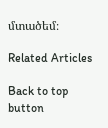մտածեմ։

Related Articles

Back to top button